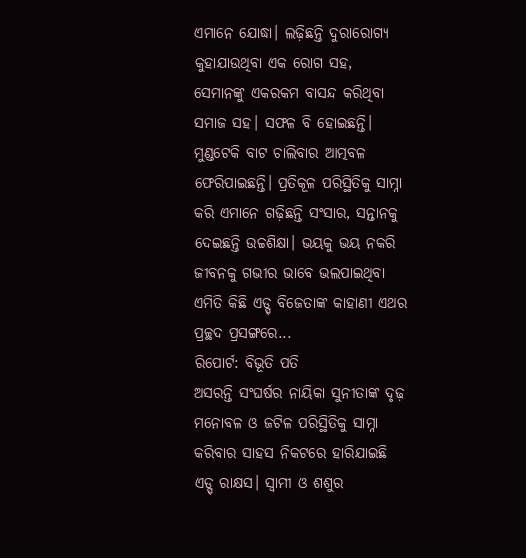ଏମାନେ ଯୋଦ୍ଧା। ଲଢ଼ିଛନ୍ତି ଦୁରାରୋଗ୍ୟ କୁହାଯାଉଥିବା ଏକ ରୋଗ ସହ, ସେମାନଙ୍କୁ ଏକରକମ ବାସନ୍ଦ କରିଥିବା ସମାଜ ସହ। ସଫଳ ବି ହୋଇଛନ୍ତି। ମୁଣ୍ଡଟେକି ବାଟ ଚାଲିବାର ଆତ୍ମବଳ ଫେରିପାଇଛନ୍ତି। ପ୍ରତିକୂଳ ପରିସ୍ଥିତିକୁ ସାମ୍ନା କରି ଏମାନେ ଗଢ଼ିଛନ୍ତି ସଂସାର, ସନ୍ତାନକୁ ଦେଇଛନ୍ତି ଉଚ୍ଚଶିକ୍ଷା। ଭୟକୁ ଭୟ ନକରି ଜୀବନକୁ ଗଭୀର ଭାବେ ଭଲପାଇଥିବା ଏମିତି କିଛି ଏଡ୍ସ୍ ବିଜେତାଙ୍କ କାହାଣୀ ଏଥର ପ୍ରଚ୍ଛଦ ପ୍ରସଙ୍ଗରେ...
ରିପୋର୍ଟ: ବିଭୂତି ପତି
ଅସରନ୍ତି ସଂଘର୍ଷର ନାୟିକା ସୁନୀତାଙ୍କ ଦୃଢ଼ ମନୋବଳ ଓ ଜଟିଳ ପରିସ୍ଥିତିକୁ ସାମ୍ନା କରିବାର ସାହସ ନିକଟରେ ହାରିଯାଇଛି ଏଡ୍ସ୍ ରାକ୍ଷସ। ସ୍ବାମୀ ଓ ଶଶୁର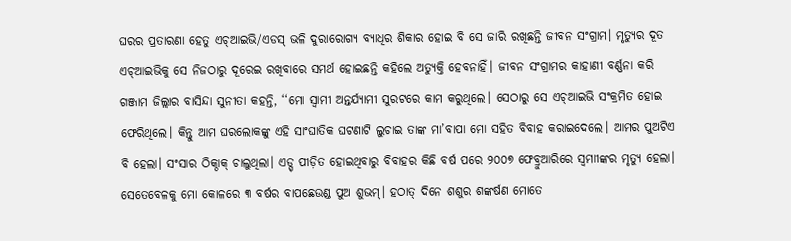ଘରର ପ୍ରତାରଣା ହେତୁ ଏଚ୍ଆଇଭି/ଏଡସ୍ ଭଳି ଦୁରାରୋଗ୍ୟ ବ୍ୟାଧିର ଶିକାର ହୋଇ ବି ସେ ଜାରି ରଖିଛନ୍ତି ଜୀବନ ସଂଗ୍ରାମ। ମୃତ୍ୟୁର ଦୂତ ଏଚ୍ଆଇଭିକୁ ସେ ନିଜଠାରୁ ଦୂରେଇ ରଖିବାରେ ସମର୍ଥ ହୋଇଛନ୍ତି କହିଲେ ଅତ୍ୟୁକ୍ତି ହେବନାହିଁ। ଜୀବନ ସଂଗ୍ରାମର କାହାଣୀ ବର୍ଣ୍ଣନା କରି ଗଞ୍ଜାମ ଜିଲ୍ଲାର ବାସିନ୍ଦା ସୁନୀତା କହନ୍ତି, ‘‘ମୋ ସ୍ବାମୀ ଅନ୍ତର୍ଯ୍ୟାମୀ ସୁରଟରେ କାମ କରୁଥିଲେ। ସେଠାରୁ ସେ ଏଚ୍ଆଇଭି ସଂକ୍ରମିତ ହୋଇ ଫେରିଥିଲେ। କିନ୍ତୁ ଆମ ଘରଲୋକଙ୍କୁ ଏହି ସାଂଘାତିକ ଘଟଣାଟି ଲୁଚାଇ ତାଙ୍କ ମା’ବାପା ମୋ ସହିତ ବିବାହ କରାଇଦେଲେ। ଆମର ପୁଅଟିଏ ବି ହେଲା। ସଂସାର ଠିକ୍ଠାକ୍ ଚାଲୁଥିଲା। ଏଡ୍ସ୍ ପୀଡ଼ିତ ହୋଇଥିବାରୁ ବିବାହର କିଛି ବର୍ଷ ପରେ ୨୦୦୭ ଫେବ୍ରୁଆରିରେ ସ୍ବମାୀଙ୍କର ମୃତ୍ୟୁ ହେଲା। ସେତେବେଳକୁ ମୋ କୋଳରେ ୩ ବର୍ଷର ବାପଛେଉଣ୍ଡ ପୁଅ ଶୁଭମ୍। ହଠାତ୍ ଦିନେ ଶଶୁର ଶଙ୍କର୍ଷଣ ମୋତେ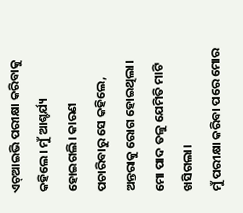ଏଚ୍ଆଇଭି ପରୀକ୍ଷା କରିବାକୁ କହିଲେ। ମୁଁ ଆଶ୍ଚର୍ଯ୍ୟ ହୋଇଗଲି। କାରଣ ପଚାରିବାରୁ ସେ କହିଲେ, ଅନ୍ତରାକୁ ରୋଗ ହୋଇଥିଲା। ମୋ ପାଦ ତଳୁ ଯେମିତି ମାଟି ଖସିଗଲା।
ମୁଁ ପରୀକ୍ଷା କରିବା ପରେ ମୋର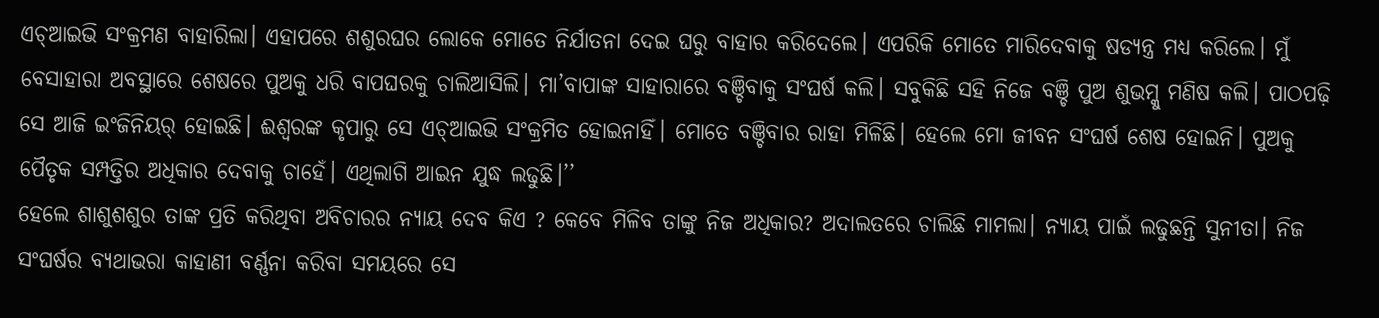ଏଚ୍ଆଇଭି ସଂକ୍ରମଣ ବାହାରିଲା। ଏହାପରେ ଶଶୁରଘର ଲୋକେ ମୋତେ ନିର୍ଯାତନା ଦେଇ ଘରୁ ବାହାର କରିଦେଲେ। ଏପରିକି ମୋତେ ମାରିଦେବାକୁ ଷଡ୍ଯନ୍ତ୍ର ମଧ୍ୟ କରିଲେ। ମୁଁ ବେସାହାରା ଅବସ୍ଥାରେ ଶେଷରେ ପୁଅକୁ ଧରି ବାପଘରକୁ ଚାଲିଆସିଲି। ମା’ବାପାଙ୍କ ସାହାରାରେ ବଞ୍ଚିବାକୁ ସଂଘର୍ଷ କଲି। ସବୁକିଛି ସହି ନିଜେ ବଞ୍ଚି ପୁଅ ଶୁଭମ୍କୁ ମଣିଷ କଲି। ପାଠପଢ଼ି ସେ ଆଜି ଇଂଜିନିୟର୍ ହୋଇଛି। ଈଶ୍ବରଙ୍କ କୃପାରୁ ସେ ଏଚ୍ଆଇଭି ସଂକ୍ରମିତ ହୋଇନାହିଁ। ମୋତେ ବଞ୍ଚିବାର ରାହା ମିଳିଛି। ହେଲେ ମୋ ଜୀବନ ସଂଘର୍ଷ ଶେଷ ହୋଇନି। ପୁଅକୁ ପୈତୃକ ସମ୍ପତ୍ତିର ଅଧିକାର ଦେବାକୁ ଚାହେଁ। ଏଥିଲାଗି ଆଇନ ଯୁଦ୍ଧ ଲଢୁଛି।’’
ହେଲେ ଶାଶୁଶଶୁର ତାଙ୍କ ପ୍ରତି କରିଥିବା ଅବିଚାରର ନ୍ୟାୟ ଦେବ କିଏ ? କେବେ ମିଳିବ ତାଙ୍କୁ ନିଜ ଅଧିକାର? ଅଦାଲତରେ ଚାଲିଛି ମାମଲା। ନ୍ୟାୟ ପାଇଁ ଲଢୁଛନ୍ତି ସୁନୀତା। ନିଜ ସଂଘର୍ଷର ବ୍ୟଥାଭରା କାହାଣୀ ବର୍ଣ୍ଣନା କରିବା ସମୟରେ ସେ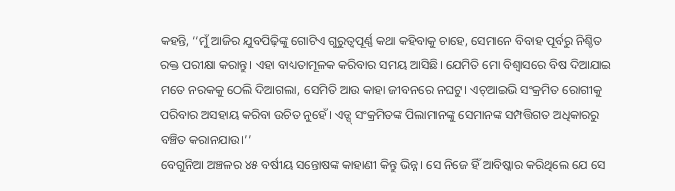କହନ୍ତି, ‘‘ମୁଁ ଆଜିର ଯୁବପିଢ଼ିଙ୍କୁ ଗୋଟିଏ ଗୁରୁତ୍ବପୂର୍ଣ୍ଣ କଥା କହିବାକୁ ଚାହେ, ସେମାନେ ବିବାହ ପୂର୍ବରୁ ନିଶ୍ଚିତ ରକ୍ତ ପରୀକ୍ଷା କରାନ୍ତୁ। ଏହା ବାଧ୍ୟତାମୂଳକ କରିବାର ସମୟ ଆସିଛି। ଯେମିତି ମୋ ବିଶ୍ବାସରେ ବିଷ ଦିଆଯାଇ ମତେ ନରକକୁ ଠେଲି ଦିଆଗଲା, ସେମିତି ଆଉ କାହା ଜୀବନରେ ନଘଟୁ। ଏଚ୍ଆଇଭି ସଂକ୍ରମିତ ରୋଗୀକୁ ପରିବାର ଅସହାୟ କରିବା ଉଚିତ ନୁହେଁ। ଏଡ୍ସ୍ ସଂକ୍ରମିତଙ୍କ ପିଲାମାନଙ୍କୁ ସେମାନଙ୍କ ସମ୍ପତ୍ତିଗତ ଅଧିକାରରୁ ବଞ୍ଚିତ କରାନଯାଉ।’’
ବେଗୁନିଆ ଅଞ୍ଚଳର ୪୫ ବର୍ଷୀୟ ସନ୍ତୋଷଙ୍କ କାହାଣୀ କିନ୍ତୁ ଭିନ୍ନ। ସେ ନିଜେ ହିଁ ଆବିଷ୍କାର କରିଥିଲେ ଯେ ସେ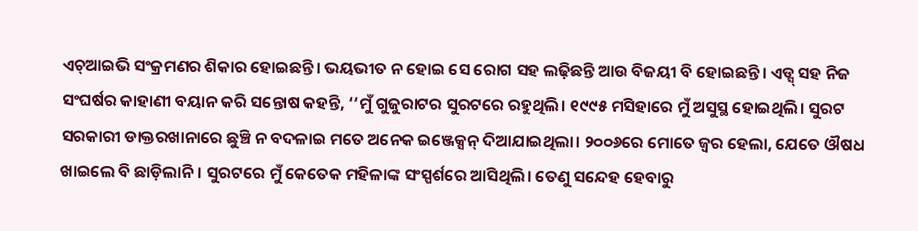ଏଚ୍ଆଇଭି ସଂକ୍ରମଣର ଶିକାର ହୋଇଛନ୍ତି। ଭୟଭୀତ ନ ହୋଇ ସେ ରୋଗ ସହ ଲଢ଼ିଛନ୍ତି ଆଉ ବିଜୟୀ ବି ହୋଇଛନ୍ତି। ଏଡ୍ସ୍ ସହ ନିଜ ସଂଘର୍ଷର କାହାଣୀ ବୟାନ କରି ସନ୍ତୋଷ କହନ୍ତି, ‘‘ମୁଁ ଗୁଜୁରାଟର ସୁରଟରେ ରହୁଥିଲି। ୧୯୯୫ ମସିହାରେ ମୁଁ ଅସୁସ୍ଥ ହୋଇଥିଲି। ସୁରଟ ସରକାରୀ ଡାକ୍ତରଖାନାରେ ଛୁଞ୍ଚି ନ ବଦଳାଇ ମତେ ଅନେକ ଇଞ୍ଜେକ୍ସନ୍ ଦିଆଯାଇଥିଲା। ୨୦୦୬ରେ ମୋତେ ଜ୍ୱର ହେଲା, ଯେତେ ଔଷଧ ଖାଇଲେ ବି ଛାଡ଼ିଲାନି। ସୁରଟରେ ମୁଁ କେତେକ ମହିଳାଙ୍କ ସଂସ୍ପର୍ଶରେ ଆସିଥିଲି। ତେଣୁ ସନ୍ଦେହ ହେବାରୁ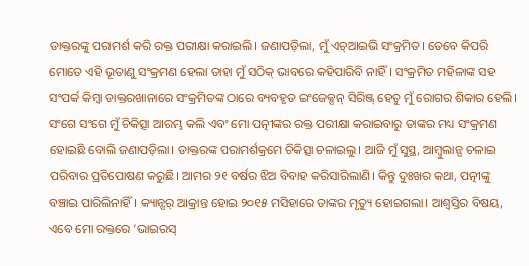ଡାକ୍ତରଙ୍କୁ ପରାମର୍ଶ କରି ରକ୍ତ ପରୀକ୍ଷା କରାଇଲି। ଜଣାପଡ଼ିଲା, ମୁଁ ଏଚ୍ଆଇଭି ସଂକ୍ରମିତ। ତେବେ କିପରି ମୋତେ ଏହି ଭୂତାଣୁ ସଂକ୍ରମଣ ହେଲା ତାହା ମୁଁ ସଠିକ୍ ଭାବରେ କହିପାରିବି ନାହିଁ। ସଂକ୍ରମିତ ମହିଳାଙ୍କ ସହ ସଂପର୍କ କିମ୍ବା ଡାକ୍ତରଖାନାରେ ସଂକ୍ରମିତଙ୍କ ଠାରେ ବ୍ୟବହୃତ ଇଂଜେକ୍ସନ୍ ସିରିଞ୍ଜ୍ ହେତୁ ମୁଁ ରୋଗର ଶିକାର ହେଲି। ସଂଗେ ସଂଗେ ମୁଁ ଚିକିତ୍ସା ଆରମ୍ଭ କଲି ଏବଂ ମୋ ପତ୍ନୀଙ୍କର ରକ୍ତ ପରୀକ୍ଷା କରାଇବାରୁ ତାଙ୍କର ମଧ୍ୟ ସଂକ୍ରମଣ ହୋଇଛି ବୋଲି ଜଣାପଡ଼ିଲା। ଡାକ୍ତରଙ୍କ ପରାମର୍ଶକ୍ରମେ ଚିକିତ୍ସା ଚଳାଇଲୁ। ଆଜି ମୁଁ ସୁସ୍ଥ, ଆମ୍ବୁଲାନ୍ସ ଚଳାଇ ପରିବାର ପ୍ରତିପୋଷଣ କରୁଛି। ଆମର ୨୧ ବର୍ଷର ଝିଅ ବିବାହ କରିସାରିଲାଣି। କିନ୍ତୁ ଦୁଃଖର କଥା, ପତ୍ନୀଙ୍କୁ ବଞ୍ଚାଇ ପାରିଲିନାହିଁ। କ୍ୟାନ୍ସର୍ ଆକ୍ରାନ୍ତ ହୋଇ ୨୦୧୫ ମସିହାରେ ତାଙ୍କର ମୃତ୍ୟୁ ହୋଇଗଲା। ଆଶ୍ବସ୍ତିର ବିଷୟ, ଏବେ ମୋ ରକ୍ତରେ ‘ଭାଇରସ୍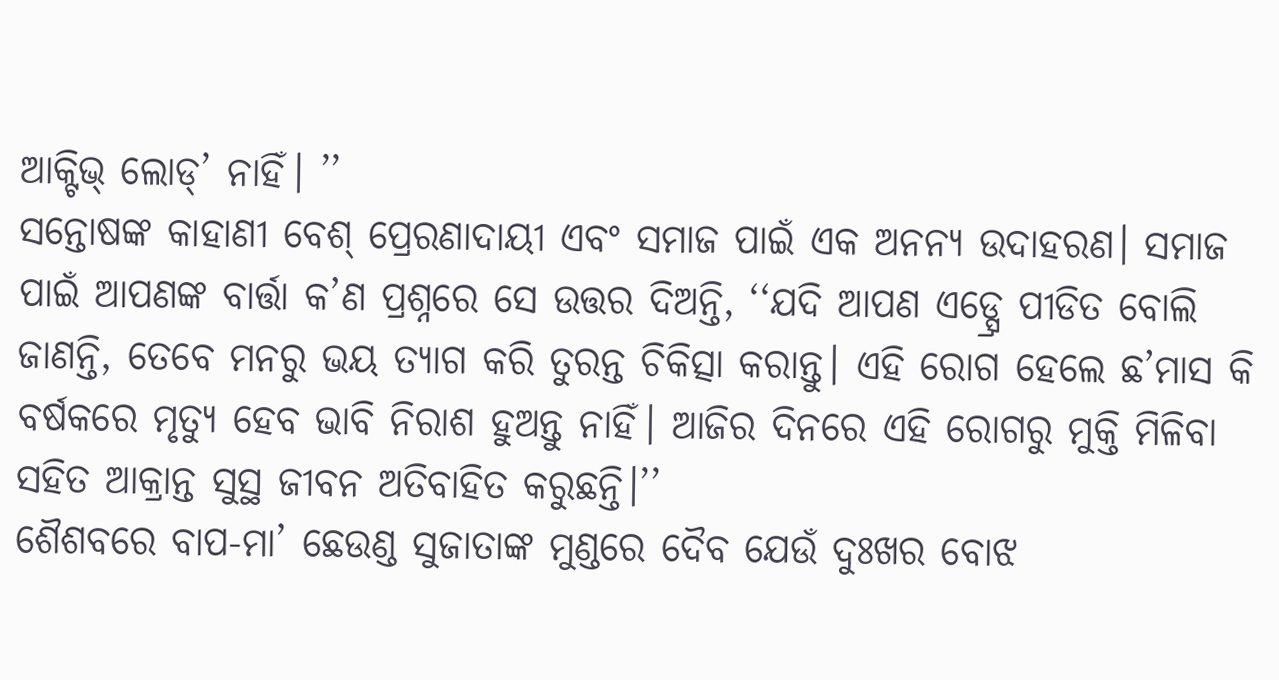ଆକ୍ଟିଭ୍ ଲୋଡ୍’ ନାହିଁ। ’’
ସନ୍ତୋଷଙ୍କ କାହାଣୀ ବେଶ୍ ପ୍ରେରଣାଦାୟୀ ଏବଂ ସମାଜ ପାଇଁ ଏକ ଅନନ୍ୟ ଉଦାହରଣ। ସମାଜ ପାଇଁ ଆପଣଙ୍କ ବାର୍ତ୍ତା କ’ଣ ପ୍ରଶ୍ନରେ ସେ ଉତ୍ତର ଦିଅନ୍ତି, ‘‘ଯଦି ଆପଣ ଏଡ୍ସ୍ରେ ପୀଡିତ ବୋଲି ଜାଣନ୍ତି, ତେବେ ମନରୁ ଭୟ ତ୍ୟାଗ କରି ତୁରନ୍ତ ଚିକିତ୍ସା କରାନ୍ତୁ। ଏହି ରୋଗ ହେଲେ ଛ’ମାସ କି ବର୍ଷକରେ ମୃତ୍ୟୁ ହେବ ଭାବି ନିରାଶ ହୁଅନ୍ତୁ ନାହିଁ। ଆଜିର ଦିନରେ ଏହି ରୋଗରୁ ମୁକ୍ତି ମିଳିବା ସହିତ ଆକ୍ରାନ୍ତ ସୁସ୍ଥ ଜୀବନ ଅତିବାହିତ କରୁଛନ୍ତି।’’
ଶୈଶବରେ ବାପ-ମା’ ଛେଉଣ୍ଡ ସୁଜାତାଙ୍କ ମୁଣ୍ଡରେ ଦୈବ ଯେଉଁ ଦୁଃଖର ବୋଝ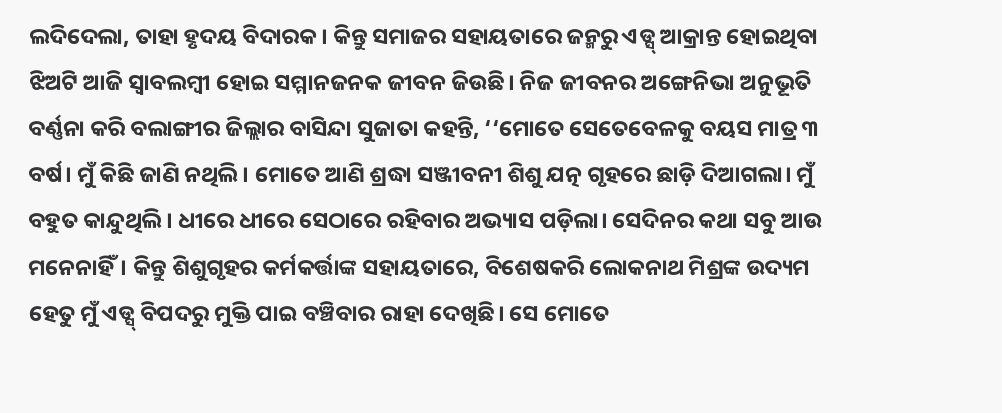ଲଦିଦେଲା, ତାହା ହୃଦୟ ବିଦାରକ। କିନ୍ତୁ ସମାଜର ସହାୟତାରେ ଜନ୍ମରୁ ଏଡ୍ସ୍ ଆକ୍ରାନ୍ତ ହୋଇଥିବା ଝିଅଟି ଆଜି ସ୍ବାବଲମ୍ବୀ ହୋଇ ସମ୍ମାନଜନକ ଜୀବନ ଜିଉଛି। ନିଜ ଜୀବନର ଅଙ୍ଗେନିଭା ଅନୁଭୂତି ବର୍ଣ୍ଣନା କରି ବଲାଙ୍ଗୀର ଜିଲ୍ଲାର ବାସିନ୍ଦା ସୁଜାତା କହନ୍ତି, ‘‘ମୋତେ ସେତେବେଳକୁ ବୟସ ମାତ୍ର ୩ ବର୍ଷ। ମୁଁ କିଛି ଜାଣି ନଥିଲି। ମୋତେ ଆଣି ଶ୍ରଦ୍ଧା ସଞ୍ଜୀବନୀ ଶିଶୁ ଯତ୍ନ ଗୃହରେ ଛାଡ଼ି ଦିଆଗଲା। ମୁଁ ବହୁତ କାନ୍ଦୁଥିଲି। ଧୀରେ ଧୀରେ ସେଠାରେ ରହିବାର ଅଭ୍ୟାସ ପଡ଼ିଲା। ସେଦିନର କଥା ସବୁ ଆଉ ମନେନାହିଁ। କିନ୍ତୁ ଶିଶୁଗୃହର କର୍ମକର୍ତ୍ତାଙ୍କ ସହାୟତାରେ, ବିଶେଷକରି ଲୋକନାଥ ମିଶ୍ରଙ୍କ ଉଦ୍ୟମ ହେତୁ ମୁଁ ଏଡ୍ସ୍ ବିପଦରୁ ମୁକ୍ତି ପାଇ ବଞ୍ଚିବାର ରାହା ଦେଖିଛି। ସେ ମୋତେ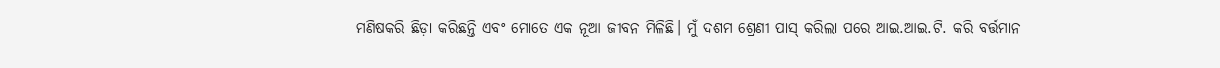ମଣିଷକରି ଛିଡ଼ା କରିଛନ୍ତି ଏବଂ ମୋତେ ଏକ ନୂଆ ଜୀବନ ମିଳିଛି। ମୁଁ ଦଶମ ଶ୍ରେଣୀ ପାସ୍ କରିଲା ପରେ ଆଇ.ଆଇ.ଟି. କରି ବର୍ତ୍ତମାନ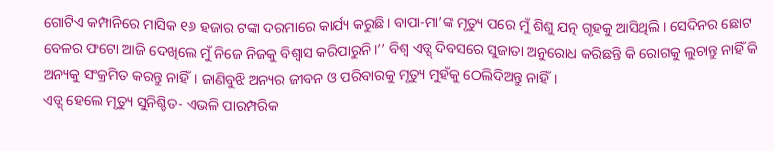ଗୋଟିଏ କମ୍ପାନିରେ ମାସିକ ୧୬ ହଜାର ଟଙ୍କା ଦରମାରେ କାର୍ଯ୍ୟ କରୁଛି। ବାପା-ମା’ଙ୍କ ମୃତ୍ୟୁ ପରେ ମୁଁ ଶିଶୁ ଯତ୍ନ ଗୃହକୁ ଆସିଥିଲି। ସେଦିନର ଛୋଟ ବେଳର ଫଟୋ ଆଜି ଦେଖିଲେ ମୁଁ ନିଜେ ନିଜକୁ ବିଶ୍ୱାସ କରିପାରୁନି।’’ ବିଶ୍ୱ ଏଡ୍ସ୍ ଦିବସରେ ସୁଜାତା ଅନୁରୋଧ କରିଛନ୍ତି କି ରୋଗକୁ ଲୁଚାନ୍ତୁ ନାହିଁ କି ଅନ୍ୟକୁ ସଂକ୍ରମିତ କରନ୍ତୁ ନାହିଁ। ଜାଣିବୁଝି ଅନ୍ୟର ଜୀବନ ଓ ପରିବାରକୁ ମୃତ୍ୟୁ ମୁହଁକୁ ଠେଲିଦିଅନ୍ତୁ ନାହିଁ।
ଏଡ୍ସ୍ ହେଲେ ମୃତ୍ୟୁ ସୁନିଶ୍ଚିତ- ଏଭଳି ପାରମ୍ପରିକ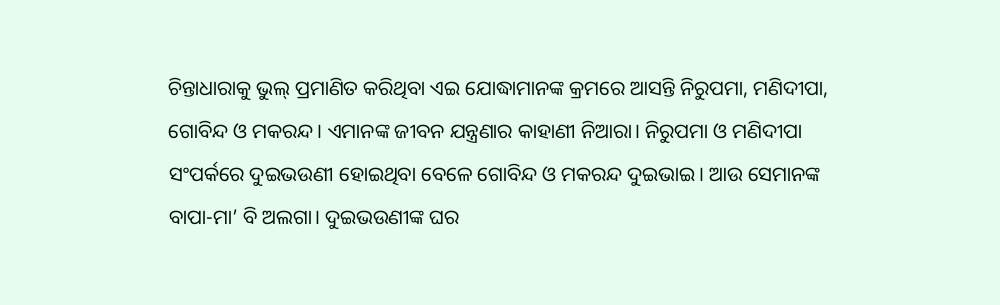ଚିନ୍ତାଧାରାକୁ ଭୁଲ୍ ପ୍ରମାଣିତ କରିଥିବା ଏଇ ଯୋଦ୍ଧାମାନଙ୍କ କ୍ରମରେ ଆସନ୍ତି ନିରୁପମା, ମଣିଦୀପା, ଗୋବିନ୍ଦ ଓ ମକରନ୍ଦ। ଏମାନଙ୍କ ଜୀବନ ଯନ୍ତ୍ରଣାର କାହାଣୀ ନିଆରା। ନିରୁପମା ଓ ମଣିଦୀପା ସଂପର୍କରେ ଦୁଇଭଉଣୀ ହୋଇଥିବା ବେଳେ ଗୋବିନ୍ଦ ଓ ମକରନ୍ଦ ଦୁଇଭାଇ। ଆଉ ସେମାନଙ୍କ ବାପା-ମା’ ବି ଅଲଗା। ଦୁଇଭଉଣୀଙ୍କ ଘର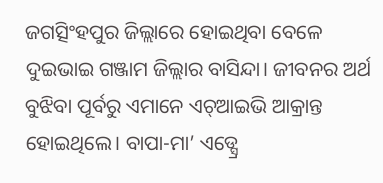ଜଗତ୍ସିଂହପୁର ଜିଲ୍ଲାରେ ହୋଇଥିବା ବେଳେ ଦୁଇଭାଇ ଗଞ୍ଜାମ ଜିଲ୍ଲାର ବାସିନ୍ଦା। ଜୀବନର ଅର୍ଥ ବୁଝିବା ପୂର୍ବରୁ ଏମାନେ ଏଚ୍ଆଇଭି ଆକ୍ରାନ୍ତ ହୋଇଥିଲେ। ବାପା-ମା’ ଏଡ୍ସ୍ରେ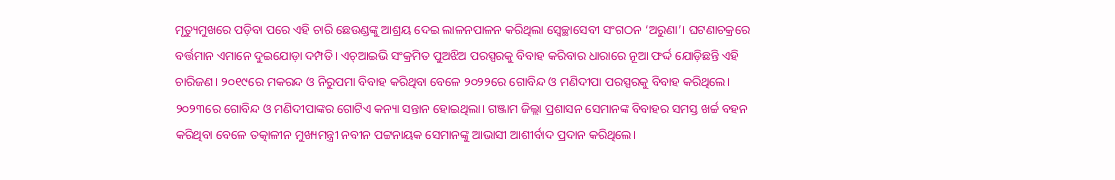ମୃତ୍ୟୁମୁଖରେ ପଡ଼ିବା ପରେ ଏହି ଚାରି ଛେଉଣ୍ଡଙ୍କୁ ଆଶ୍ରୟ ଦେଇ ଲାଳନପାଳନ କରିଥିଲା ସ୍ବେଚ୍ଛାସେବୀ ସଂଗଠନ ‘ଅରୁଣା’। ଘଟଣାଚକ୍ରରେ ବର୍ତ୍ତମାନ ଏମାନେ ଦୁଇଯୋଡ଼ା ଦମ୍ପତି। ଏଚ୍ଆଇଭି ସଂକ୍ରମିତ ପୁଅଝିଅ ପରସ୍ପରକୁ ବିବାହ କରିବାର ଧାରାରେ ନୂଆ ଫର୍ଦ୍ଦ ଯୋଡ଼ିଛନ୍ତି ଏହି ଚାରିଜଣ। ୨୦୧୯ରେ ମକରନ୍ଦ ଓ ନିରୁପମା ବିବାହ କରିଥିବା ବେଳେ ୨୦୨୨ରେ ଗୋବିନ୍ଦ ଓ ମଣିଦୀପା ପରସ୍ପରକୁ ବିବାହ କରିଥିଲେ। ୨୦୨୩ରେ ଗୋବିନ୍ଦ ଓ ମଣିଦୀପାଙ୍କର ଗୋଟିଏ କନ୍ୟା ସନ୍ତାନ ହୋଇଥିଲା। ଗଞ୍ଜାମ ଜିଲ୍ଲା ପ୍ରଶାସନ ସେମାନଙ୍କ ବିବାହର ସମସ୍ତ ଖର୍ଚ୍ଚ ବହନ କରିଥିବା ବେଳେ ତତ୍କାଳୀନ ମୁଖ୍ୟମନ୍ତ୍ରୀ ନବୀନ ପଟ୍ଟନାୟକ ସେମାନଙ୍କୁ ଆଭାସୀ ଆଶୀର୍ବାଦ ପ୍ରଦାନ କରିଥିଲେ।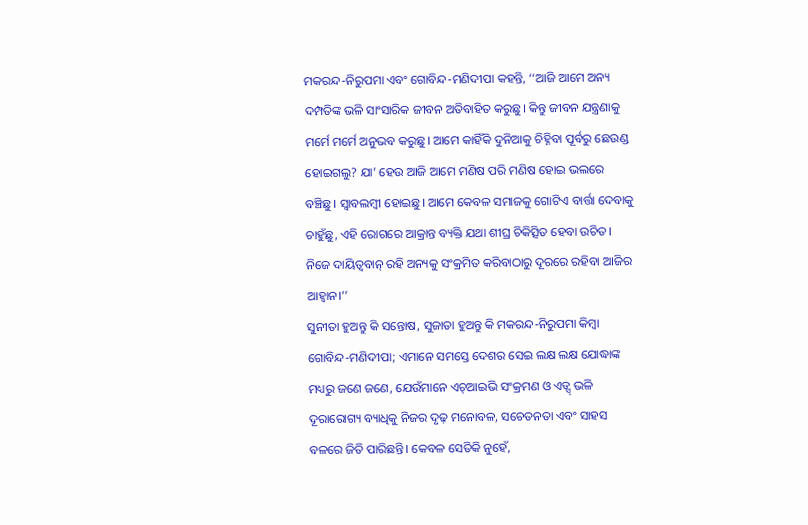ମକରନ୍ଦ-ନିରୁପମା ଏବଂ ଗୋବିନ୍ଦ-ମଣିଦୀପା କହନ୍ତି, ‘‘ଆଜି ଆମେ ଅନ୍ୟ ଦମ୍ପତିଙ୍କ ଭଳି ସାଂସାରିକ ଜୀବନ ଅତିବାହିତ କରୁଛୁ। କିନ୍ତୁ ଜୀବନ ଯନ୍ତ୍ରଣାକୁ ମର୍ମେ ମର୍ମେ ଅନୁଭବ କରୁଛୁ। ଆମେ କାହିଁକି ଦୁନିଆକୁ ଚିହ୍ନିବା ପୂର୍ବରୁ ଛେଉଣ୍ଡ ହୋଇଗଲୁ? ଯା’ ହେଉ ଆଜି ଆମେ ମଣିଷ ପରି ମଣିଷ ହୋଇ ଭଲରେ ବଞ୍ଚିଛୁ। ସ୍ବାବଲମ୍ବୀ ହୋଇଛୁ। ଆମେ କେବଳ ସମାଜକୁ ଗୋଟିଏ ବାର୍ତ୍ତା ଦେବାକୁ ଚାହୁଁଛୁ, ଏହି ରୋଗରେ ଆକ୍ରାନ୍ତ ବ୍ୟକ୍ତି ଯଥା ଶୀଘ୍ର ଚିକିତ୍ସିତ ହେବା ଉଚିତ। ନିଜେ ଦାୟିତ୍ୱବାନ୍ ରହି ଅନ୍ୟକୁ ସଂକ୍ରମିତ କରିବାଠାରୁ ଦୂରରେ ରହିବା ଆଜିର ଆହ୍ବାନ।’’
ସୁନୀତା ହୁଅନ୍ତୁ କି ସନ୍ତୋଷ, ସୁଜାତା ହୁଅନ୍ତୁ କି ମକରନ୍ଦ-ନିରୁପମା କିମ୍ବା ଗୋବିନ୍ଦ-ମଣିଦୀପା; ଏମାନେ ସମସ୍ତେ ଦେଶର ସେଇ ଲକ୍ଷ ଲକ୍ଷ ଯୋଦ୍ଧାଙ୍କ ମଧ୍ୟରୁ ଜଣେ ଜଣେ, ଯେଉଁମାନେ ଏଚ୍ଆଇଭି ସଂକ୍ରମଣ ଓ ଏଡ୍ସ୍ ଭଳି ଦୂରାରୋଗ୍ୟ ବ୍ୟାଧିକୁ ନିଜର ଦୃଢ଼ ମନୋବଳ, ସଚେତନତା ଏବଂ ସାହସ ବଳରେ ଜିତି ପାରିଛନ୍ତି। କେବଳ ସେତିକି ନୁହେଁ,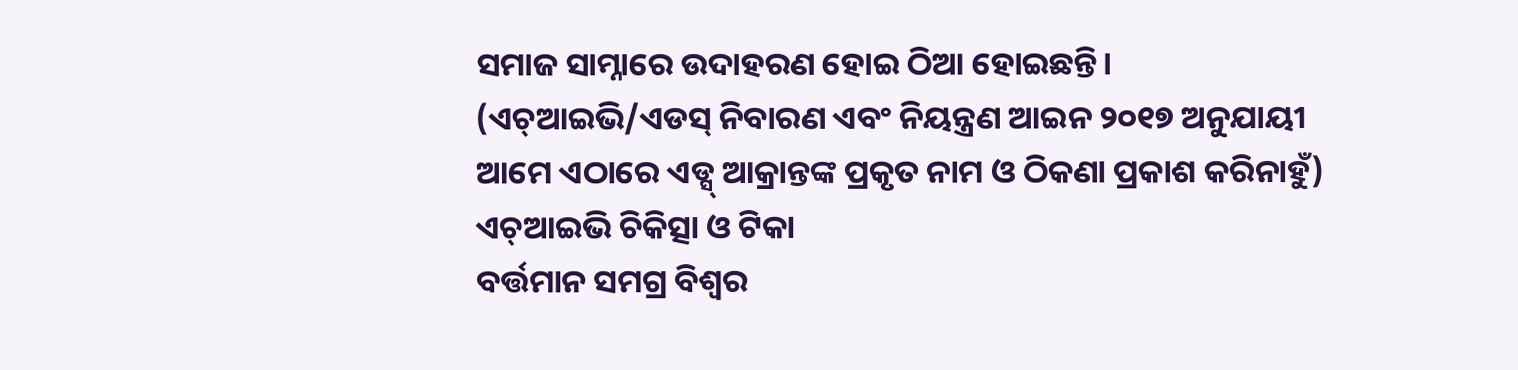ସମାଜ ସାମ୍ନାରେ ଉଦାହରଣ ହୋଇ ଠିଆ ହୋଇଛନ୍ତି।
(ଏଚ୍ଆଇଭି/ଏଡସ୍ ନିବାରଣ ଏବଂ ନିୟନ୍ତ୍ରଣ ଆଇନ ୨୦୧୭ ଅନୁଯାୟୀ ଆମେ ଏଠାରେ ଏଡ୍ସ୍ ଆକ୍ରାନ୍ତଙ୍କ ପ୍ରକୃତ ନାମ ଓ ଠିକଣା ପ୍ରକାଶ କରିନାହୁଁ)
ଏଚ୍ଆଇଭି ଚିକିତ୍ସା ଓ ଟିକା
ବର୍ତ୍ତମାନ ସମଗ୍ର ବିଶ୍ବର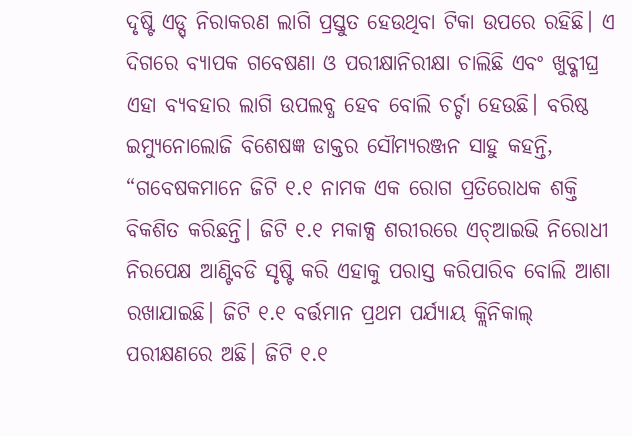ଦୃଷ୍ଟି ଏଡ୍ସ୍ ନିରାକରଣ ଲାଗି ପ୍ରସ୍ତୁତ ହେଉଥିବା ଟିକା ଉପରେ ରହିଛି। ଏ ଦିଗରେ ବ୍ୟାପକ ଗବେଷଣା ଓ ପରୀକ୍ଷାନିରୀକ୍ଷା ଚାଲିଛି ଏବଂ ଖୁବ୍ଶୀଘ୍ର ଏହା ବ୍ୟବହାର ଲାଗି ଉପଲବ୍ଧ ହେବ ବୋଲି ଚର୍ଚ୍ଚା ହେଉଛି। ବରିଷ୍ଠ ଇମ୍ୟୁନୋଲୋଜି ବିଶେଷଜ୍ଞ ଡାକ୍ତର ସୌମ୍ୟରଞ୍ଜନ ସାହୁ କହନ୍ତି, “ଗବେଷକମାନେ ଜିଟି ୧.୧ ନାମକ ଏକ ରୋଗ ପ୍ରତିରୋଧକ ଶକ୍ତି ବିକଶିତ କରିଛନ୍ତି। ଜିଟି ୧.୧ ମକାକ୍ସ ଶରୀରରେ ଏଚ୍ଆଇଭି ନିରୋଧୀ ନିରପେକ୍ଷ ଆଣ୍ଟିବଡି ସୃଷ୍ଟି କରି ଏହାକୁ ପରାସ୍ତ କରିପାରିବ ବୋଲି ଆଶା ରଖାଯାଇଛି। ଜିଟି ୧.୧ ବର୍ତ୍ତମାନ ପ୍ରଥମ ପର୍ଯ୍ୟାୟ କ୍ଲିନିକାଲ୍ ପରୀକ୍ଷଣରେ ଅଛି। ଜିଟି ୧.୧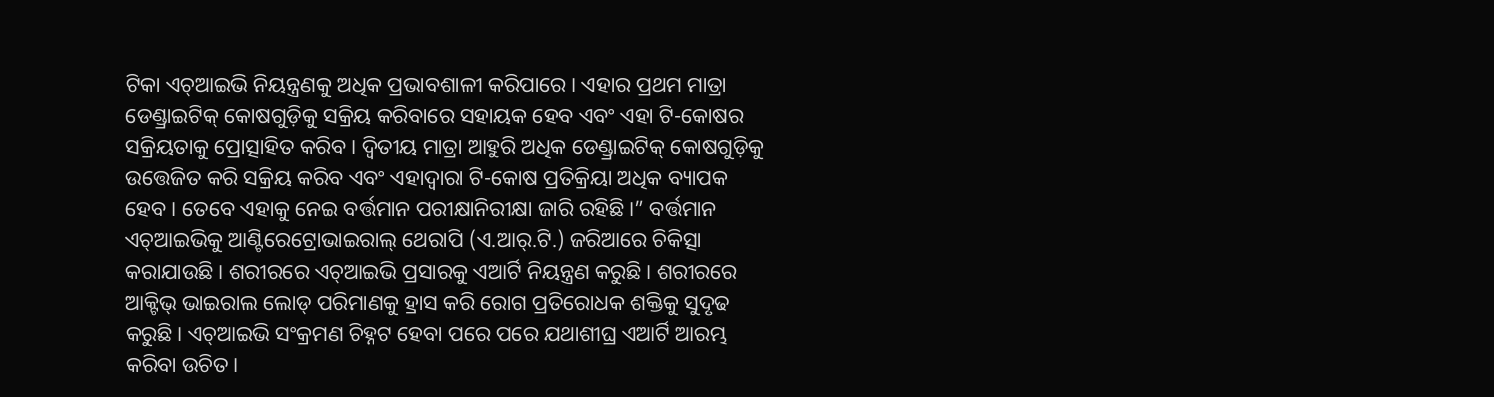ଟିକା ଏଚ୍ଆଇଭି ନିୟନ୍ତ୍ରଣକୁ ଅଧିକ ପ୍ରଭାବଶାଳୀ କରିପାରେ। ଏହାର ପ୍ରଥମ ମାତ୍ରା ଡେଣ୍ଡ୍ରାଇଟିକ୍ କୋଷଗୁଡ଼ିକୁ ସକ୍ରିୟ କରିବାରେ ସହାୟକ ହେବ ଏବଂ ଏହା ଟି-କୋଷର ସକ୍ରିୟତାକୁ ପ୍ରୋତ୍ସାହିତ କରିବ। ଦ୍ୱିତୀୟ ମାତ୍ରା ଆହୁରି ଅଧିକ ଡେଣ୍ଡ୍ରାଇଟିକ୍ କୋଷଗୁଡ଼ିକୁ ଉତ୍ତେଜିତ କରି ସକ୍ରିୟ କରିବ ଏବଂ ଏହାଦ୍ୱାରା ଟି-କୋଷ ପ୍ରତିକ୍ରିୟା ଅଧିକ ବ୍ୟାପକ ହେବ। ତେବେ ଏହାକୁ ନେଇ ବର୍ତ୍ତମାନ ପରୀକ୍ଷାନିରୀକ୍ଷା ଜାରି ରହିଛି।” ବର୍ତ୍ତମାନ ଏଚ୍ଆଇଭିକୁ ଆଣ୍ଟିରେଟ୍ରୋଭାଇରାଲ୍ ଥେରାପି (ଏ.ଆର୍.ଟି.) ଜରିଆରେ ଚିକିତ୍ସା କରାଯାଉଛି। ଶରୀରରେ ଏଚ୍ଆଇଭି ପ୍ରସାରକୁ ଏଆର୍ଟି ନିୟନ୍ତ୍ରଣ କରୁଛି। ଶରୀରରେ ଆକ୍ଟିଭ୍ ଭାଇରାଲ ଲୋଡ୍ ପରିମାଣକୁ ହ୍ରାସ କରି ରୋଗ ପ୍ରତିରୋଧକ ଶକ୍ତିକୁ ସୁଦୃଢ କରୁଛି। ଏଚ୍ଆଇଭି ସଂକ୍ରମଣ ଚିହ୍ନଟ ହେବା ପରେ ପରେ ଯଥାଶୀଘ୍ର ଏଆର୍ଟି ଆରମ୍ଭ କରିବା ଉଚିତ।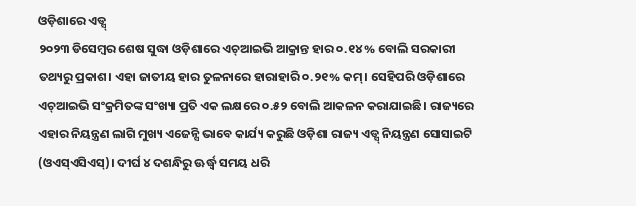ଓଡ଼ିଶାରେ ଏଡ୍ସ୍
୨୦୨୩ ଡିସେମ୍ବର ଶେଷ ସୁଦ୍ଧା ଓଡ଼ିଶାରେ ଏଚ୍ଆଇଭି ଆକ୍ରାନ୍ତ ହାର ୦.୧୪% ବୋଲି ସରକାରୀ ତଥ୍ୟରୁ ପ୍ରକାଶ। ଏହା ଜାତୀୟ ହାର ତୁଳନାରେ ହାରାହାରି ୦.୨୧% କମ୍। ସେହିପରି ଓଡ଼ିଶାରେ ଏଚ୍ଆଇଭି ସଂକ୍ରମିତଙ୍କ ସଂଖ୍ୟା ପ୍ରତି ଏକ ଲକ୍ଷରେ ୦.୫୨ ବୋଲି ଆକଳନ କରାଯାଇଛି। ରାଜ୍ୟରେ ଏହାର ନିୟନ୍ତ୍ରଣ ଲାଗି ମୁଖ୍ୟ ଏଜେନ୍ସି ଭାବେ କାର୍ଯ୍ୟ କରୁଛି ଓଡ଼ିଶା ରାଜ୍ୟ ଏଡ୍ସ୍ ନିୟନ୍ତ୍ରଣ ସୋସାଇଟି (ଓଏସ୍ଏସିଏସ୍)। ଦୀର୍ଘ ୪ ଦଶନ୍ଧିରୁ ଊର୍ଦ୍ଧ୍ବ ସମୟ ଧରି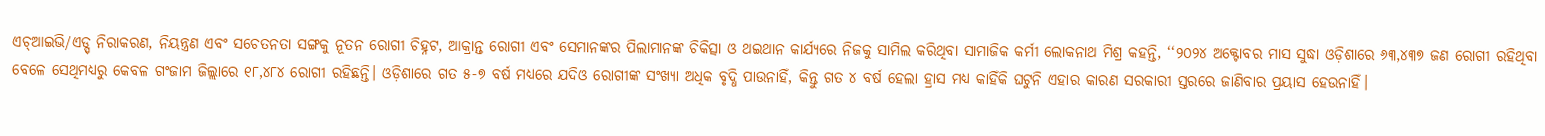ଏଚ୍ଆଇଭି/ଏଡ୍ସ୍ ନିରାକରଣ, ନିୟନ୍ତ୍ରଣ ଏବଂ ସଚେତନତା ସଙ୍ଗକୁ ନୂତନ ରୋଗୀ ଚିହ୍ନଟ, ଆକ୍ରାନ୍ତ ରୋଗୀ ଏବଂ ସେମାନଙ୍କର ପିଲାମାନଙ୍କ ଚିକିତ୍ସା ଓ ଥଇଥାନ କାର୍ଯ୍ୟରେ ନିଜକୁ ସାମିଲ କରିଥିବା ସାମାଜିକ କର୍ମୀ ଲୋକନାଥ ମିଶ୍ର କହନ୍ତି, ‘‘୨୦୨୪ ଅକ୍ଟୋବର ମାସ ସୁଦ୍ଧା ଓଡ଼ିଶାରେ ୬୩,୪୩୭ ଜଣ ରୋଗୀ ରହିଥିବା ବେଳେ ସେଥିମଧ୍ୟରୁ କେବଳ ଗଂଜାମ ଜିଲ୍ଲାରେ ୧୮,୪୮୪ ରୋଗୀ ରହିଛନ୍ତି। ଓଡ଼ିଶାରେ ଗତ ୫-୭ ବର୍ଷ ମଧ୍ୟରେ ଯଦିଓ ରୋଗୀଙ୍କ ସଂଖ୍ୟା ଅଧିକ ବୃଦ୍ଧି ପାଉନାହିଁ, କିନ୍ତୁ ଗତ ୪ ବର୍ଷ ହେଲା ହ୍ରାସ ମଧ୍ୟ କାହିଁକି ଘଟୁନି ଏହାର କାରଣ ସରକାରୀ ସ୍ତରରେ ଜାଣିବାର ପ୍ରୟାସ ହେଉନାହିଁ।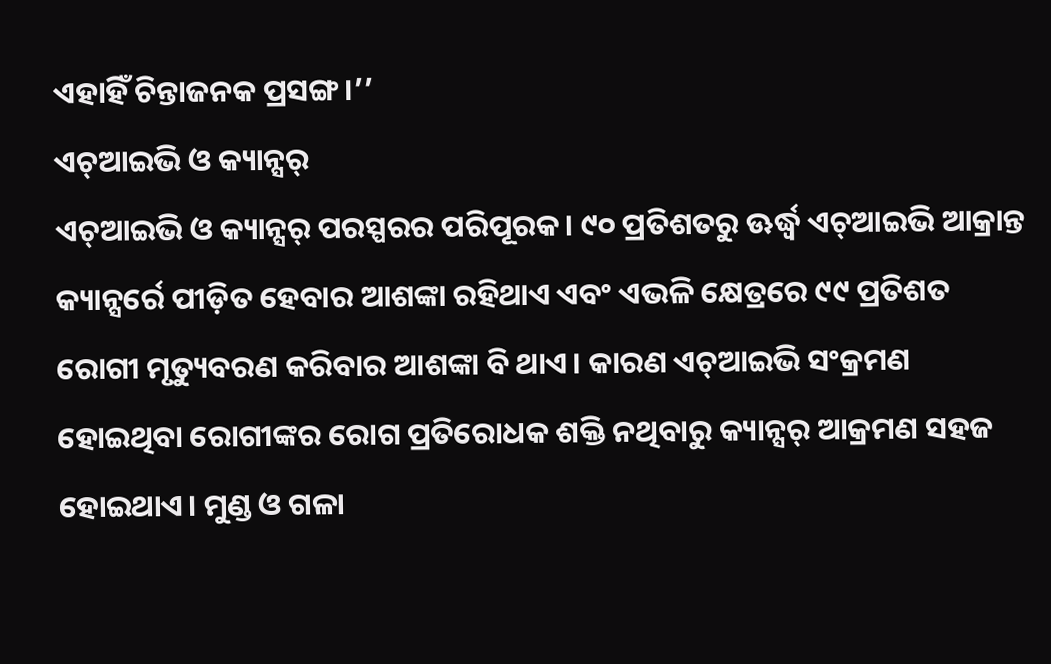ଏହାହିଁ ଚିନ୍ତାଜନକ ପ୍ରସଙ୍ଗ।’’
ଏଚ୍ଆଇଭି ଓ କ୍ୟାନ୍ସର୍
ଏଚ୍ଆଇଭି ଓ କ୍ୟାନ୍ସର୍ ପରସ୍ପରର ପରିପୂରକ। ୯୦ ପ୍ରତିଶତରୁ ଊର୍ଦ୍ଧ୍ବ ଏଚ୍ଆଇଭି ଆକ୍ରାନ୍ତ କ୍ୟାନ୍ସର୍ରେ ପୀଡ଼ିତ ହେବାର ଆଶଙ୍କା ରହିଥାଏ ଏବଂ ଏଭଳି କ୍ଷେତ୍ରରେ ୯୯ ପ୍ରତିଶତ ରୋଗୀ ମୃତ୍ୟୁବରଣ କରିବାର ଆଶଙ୍କା ବି ଥାଏ। କାରଣ ଏଚ୍ଆଇଭି ସଂକ୍ରମଣ ହୋଇଥିବା ରୋଗୀଙ୍କର ରୋଗ ପ୍ରତିରୋଧକ ଶକ୍ତି ନଥିବାରୁ କ୍ୟାନ୍ସର୍ ଆକ୍ରମଣ ସହଜ ହୋଇଥାଏ। ମୁଣ୍ଡ ଓ ଗଳା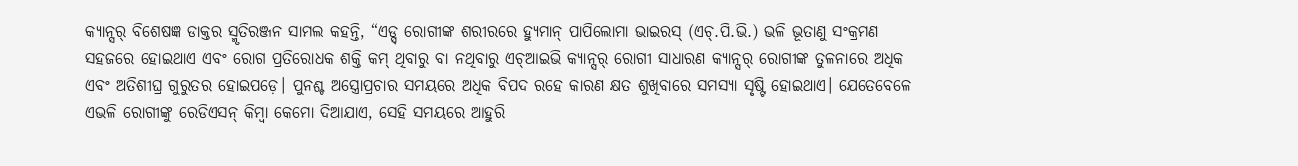କ୍ୟାନ୍ସର୍ ବିଶେଷଜ୍ଞ ଡାକ୍ତର ସ୍ମୃତିରଞ୍ଜନ ସାମଲ କହନ୍ତି, “ଏଡ୍ସ୍ ରୋଗୀଙ୍କ ଶରୀରରେ ହ୍ୟୁମାନ୍ ପାପିଲୋମା ଭାଇରସ୍ (ଏଚ୍.ପି.ଭି.) ଭଳି ଭୂତାଣୁ ସଂକ୍ରମଣ ସହଜରେ ହୋଇଥାଏ ଏବଂ ରୋଗ ପ୍ରତିରୋଧକ ଶକ୍ତି କମ୍ ଥିବାରୁ ବା ନଥିବାରୁ ଏଚ୍ଆଇଭି କ୍ୟାନ୍ସର୍ ରୋଗୀ ସାଧାରଣ କ୍ୟାନ୍ସର୍ ରୋଗୀଙ୍କ ତୁଳନାରେ ଅଧିକ ଏବଂ ଅତିଶୀଘ୍ର ଗୁରୁତର ହୋଇପଡ଼େ। ପୁନଶ୍ଚ ଅସ୍ତ୍ରୋପ୍ରଚାର ସମୟରେ ଅଧିକ ବିପଦ ରହେ କାରଣ କ୍ଷତ ଶୁଖିବାରେ ସମସ୍ୟା ସୃଷ୍ଟି ହୋଇଥାଏ। ଯେତେବେଳେ ଏଭଳି ରୋଗୀଙ୍କୁ ରେଡିଏସନ୍ କିମ୍ବା କେମୋ ଦିଆଯାଏ, ସେହି ସମୟରେ ଆହୁରି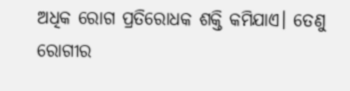ଅଧିକ ରୋଗ ପ୍ରତିରୋଧକ ଶକ୍ତି କମିଯାଏ। ତେଣୁ ରୋଗୀର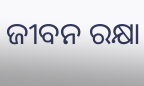ଜୀବନ ରକ୍ଷା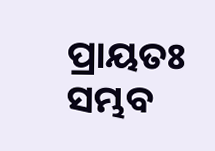ପ୍ରାୟତଃ ସମ୍ଭବ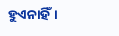ହୁଏନାହିଁ।